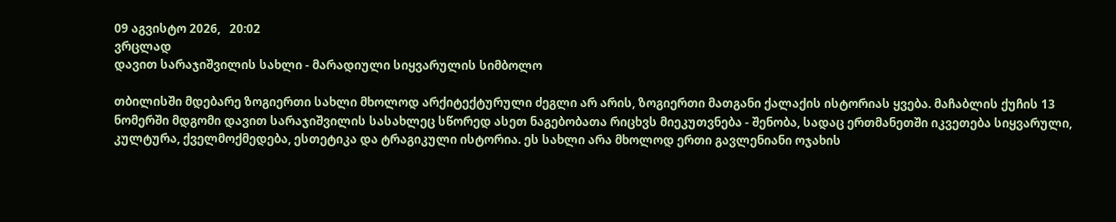09 აგვისტო 2026,   20:02
ვრცლად
დავით სარაჯიშვილის სახლი - მარადიული სიყვარულის სიმბოლო

თბილისში მდებარე ზოგიერთი სახლი მხოლოდ არქიტექტურული ძეგლი არ არის, ზოგიერთი მათგანი ქალაქის ისტორიას ყვება. მაჩაბლის ქუჩის 13 ნომერში მდგომი დავით სარაჯიშვილის სასახლეც სწორედ ასეთ ნაგებობათა რიცხვს მიეკუთვნება - შენობა, სადაც ერთმანეთში იკვეთება სიყვარული, კულტურა, ქველმოქმედება, ესთეტიკა და ტრაგიკული ისტორია. ეს სახლი არა მხოლოდ ერთი გავლენიანი ოჯახის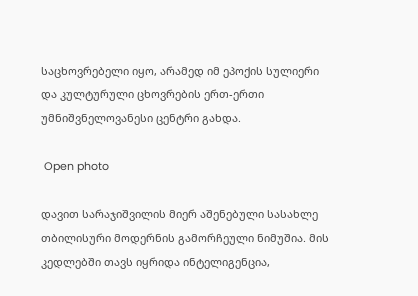საცხოვრებელი იყო, არამედ იმ ეპოქის სულიერი და კულტურული ცხოვრების ერთ-ერთი უმნიშვნელოვანესი ცენტრი გახდა.

 Open photo

დავით სარაჯიშვილის მიერ აშენებული სასახლე თბილისური მოდერნის გამორჩეული ნიმუშია. მის კედლებში თავს იყრიდა ინტელიგენცია,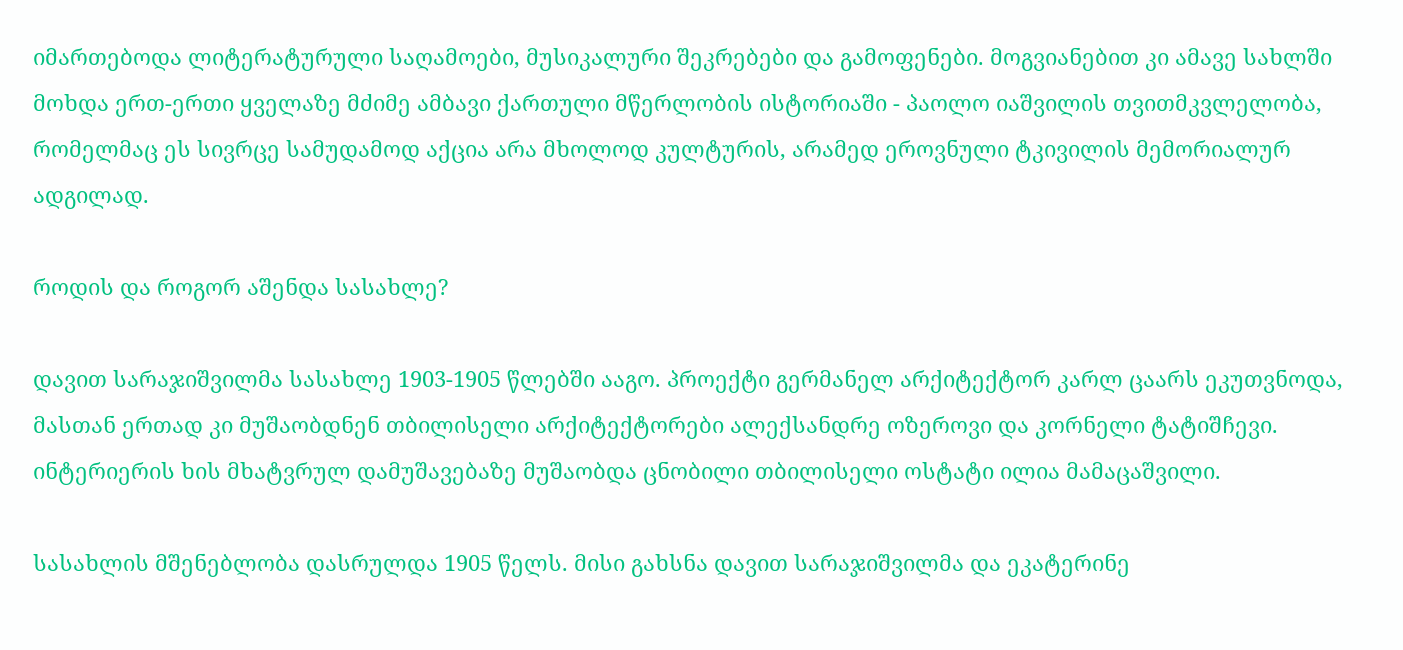იმართებოდა ლიტერატურული საღამოები, მუსიკალური შეკრებები და გამოფენები. მოგვიანებით კი ამავე სახლში მოხდა ერთ-ერთი ყველაზე მძიმე ამბავი ქართული მწერლობის ისტორიაში - პაოლო იაშვილის თვითმკვლელობა, რომელმაც ეს სივრცე სამუდამოდ აქცია არა მხოლოდ კულტურის, არამედ ეროვნული ტკივილის მემორიალურ ადგილად.

როდის და როგორ აშენდა სასახლე?

დავით სარაჯიშვილმა სასახლე 1903-1905 წლებში ააგო. პროექტი გერმანელ არქიტექტორ კარლ ცაარს ეკუთვნოდა, მასთან ერთად კი მუშაობდნენ თბილისელი არქიტექტორები ალექსანდრე ოზეროვი და კორნელი ტატიშჩევი. ინტერიერის ხის მხატვრულ დამუშავებაზე მუშაობდა ცნობილი თბილისელი ოსტატი ილია მამაცაშვილი.

სასახლის მშენებლობა დასრულდა 1905 წელს. მისი გახსნა დავით სარაჯიშვილმა და ეკატერინე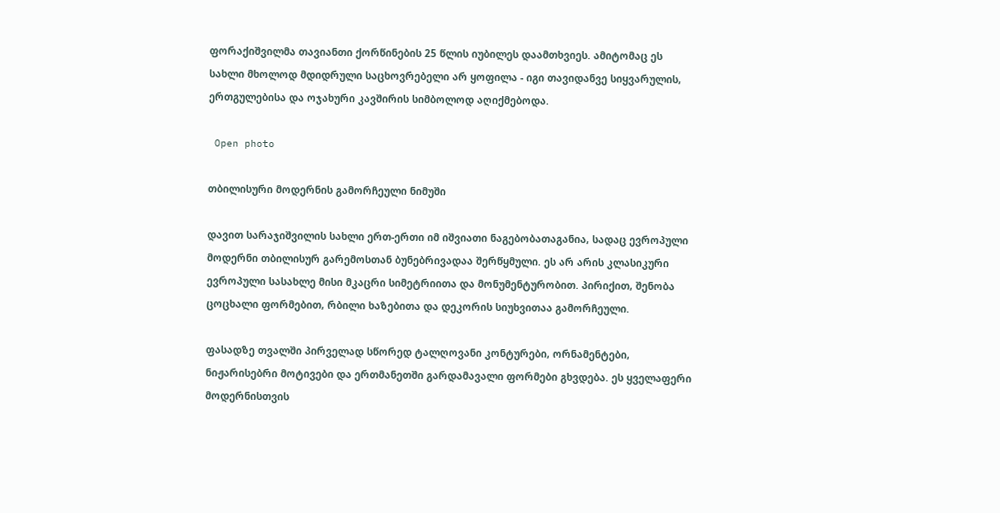ფორაქიშვილმა თავიანთი ქორწინების 25 წლის იუბილეს დაამთხვიეს. ამიტომაც ეს სახლი მხოლოდ მდიდრული საცხოვრებელი არ ყოფილა - იგი თავიდანვე სიყვარულის, ერთგულებისა და ოჯახური კავშირის სიმბოლოდ აღიქმებოდა.

 Open photo

თბილისური მოდერნის გამორჩეული ნიმუში

დავით სარაჯიშვილის სახლი ერთ-ერთი იმ იშვიათი ნაგებობათაგანია, სადაც ევროპული მოდერნი თბილისურ გარემოსთან ბუნებრივადაა შერწყმული. ეს არ არის კლასიკური ევროპული სასახლე მისი მკაცრი სიმეტრიითა და მონუმენტურობით. პირიქით, შენობა ცოცხალი ფორმებით, რბილი ხაზებითა და დეკორის სიუხვითაა გამორჩეული.

ფასადზე თვალში პირველად სწორედ ტალღოვანი კონტურები, ორნამენტები, ნიჟარისებრი მოტივები და ერთმანეთში გარდამავალი ფორმები გხვდება. ეს ყველაფერი მოდერნისთვის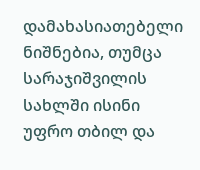დამახასიათებელი ნიშნებია, თუმცა სარაჯიშვილის სახლში ისინი უფრო თბილ და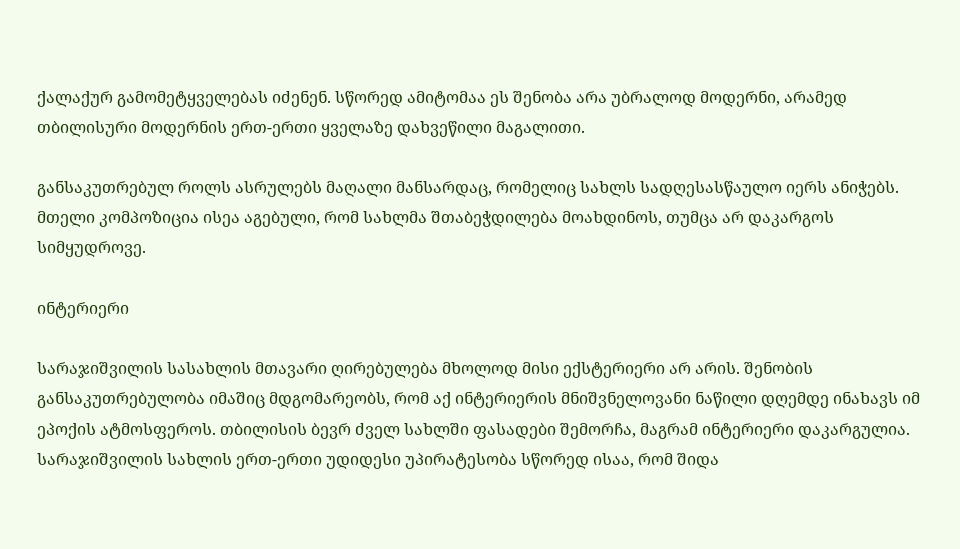ქალაქურ გამომეტყველებას იძენენ. სწორედ ამიტომაა ეს შენობა არა უბრალოდ მოდერნი, არამედ თბილისური მოდერნის ერთ-ერთი ყველაზე დახვეწილი მაგალითი.

განსაკუთრებულ როლს ასრულებს მაღალი მანსარდაც, რომელიც სახლს სადღესასწაულო იერს ანიჭებს. მთელი კომპოზიცია ისეა აგებული, რომ სახლმა შთაბეჭდილება მოახდინოს, თუმცა არ დაკარგოს სიმყუდროვე.

ინტერიერი

სარაჯიშვილის სასახლის მთავარი ღირებულება მხოლოდ მისი ექსტერიერი არ არის. შენობის განსაკუთრებულობა იმაშიც მდგომარეობს, რომ აქ ინტერიერის მნიშვნელოვანი ნაწილი დღემდე ინახავს იმ ეპოქის ატმოსფეროს. თბილისის ბევრ ძველ სახლში ფასადები შემორჩა, მაგრამ ინტერიერი დაკარგულია. სარაჯიშვილის სახლის ერთ-ერთი უდიდესი უპირატესობა სწორედ ისაა, რომ შიდა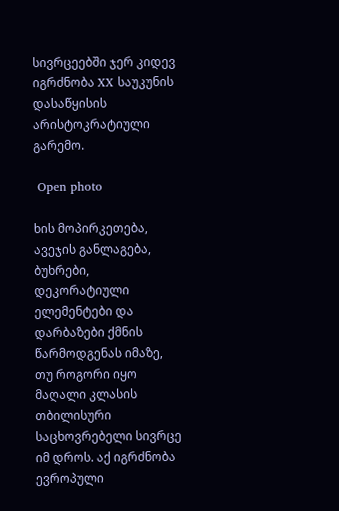სივრცეებში ჯერ კიდევ იგრძნობა XX საუკუნის დასაწყისის არისტოკრატიული გარემო.

 Open photo

ხის მოპირკეთება, ავეჯის განლაგება, ბუხრები, დეკორატიული ელემენტები და დარბაზები ქმნის წარმოდგენას იმაზე, თუ როგორი იყო მაღალი კლასის თბილისური საცხოვრებელი სივრცე იმ დროს. აქ იგრძნობა ევროპული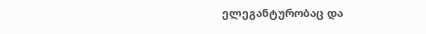ელეგანტურობაც და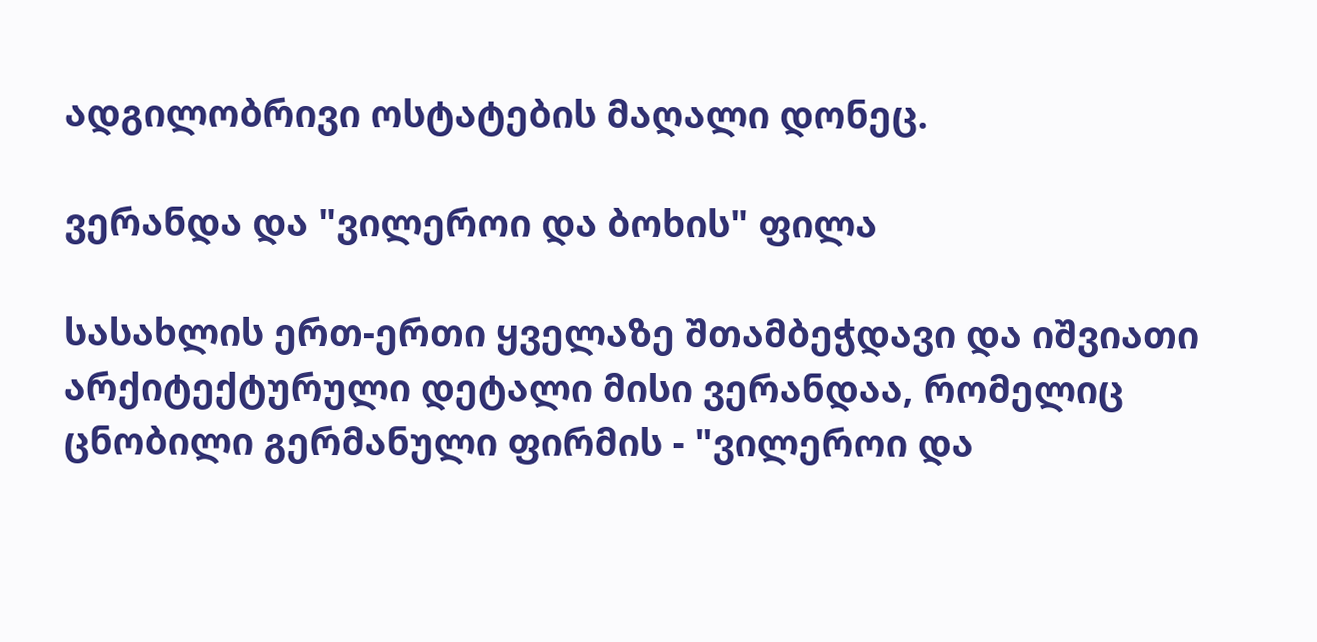ადგილობრივი ოსტატების მაღალი დონეც.

ვერანდა და "ვილეროი და ბოხის" ფილა

სასახლის ერთ-ერთი ყველაზე შთამბეჭდავი და იშვიათი არქიტექტურული დეტალი მისი ვერანდაა, რომელიც ცნობილი გერმანული ფირმის - "ვილეროი და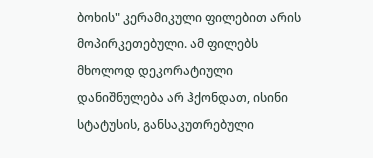ბოხის" კერამიკული ფილებით არის მოპირკეთებული. ამ ფილებს მხოლოდ დეკორატიული დანიშნულება არ ჰქონდათ, ისინი სტატუსის, განსაკუთრებული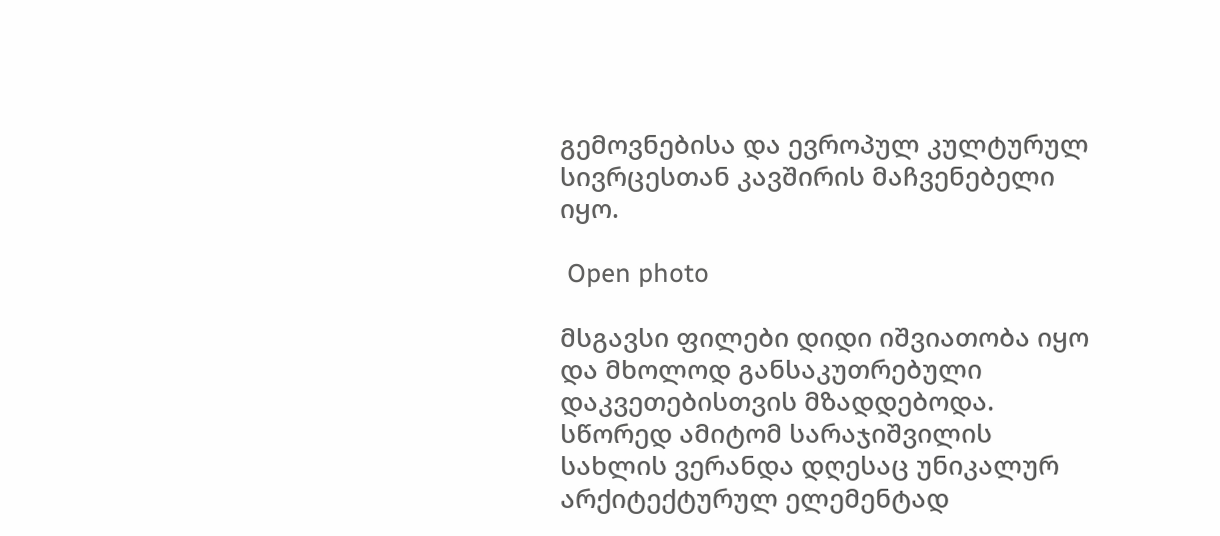გემოვნებისა და ევროპულ კულტურულ სივრცესთან კავშირის მაჩვენებელი იყო.

 Open photo

მსგავსი ფილები დიდი იშვიათობა იყო და მხოლოდ განსაკუთრებული დაკვეთებისთვის მზადდებოდა. სწორედ ამიტომ სარაჯიშვილის სახლის ვერანდა დღესაც უნიკალურ არქიტექტურულ ელემენტად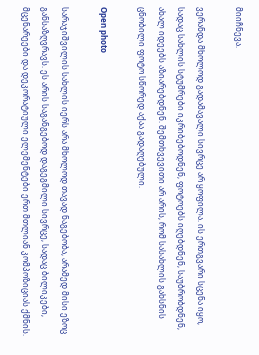მიიჩნევა.

ვერანდა მხოლოდ გადამავალი სივრცე არ ყოფილა. ის ერთგვარი სცენა იყო, სადაც სახლის სტუმრები იკრიბებოდნენ, ფოტოებს იღებდნენ, საუბრობდნენ, ახალ იდეებს აზიარებდნენ. შემთხვევითი არ არის, რომ სასახლის გახსნის ცნობილი ფოტო სწორედ აქაა გადაღებული.

Open photo

სარაჯიშვილის სახლის იერს არა მხოლოდ თავად ნაგებობა, არამედ მისი ეზოც განსაზღვრავს. ეს არის საგანგებოდ დაგეგმილი სივრცე, სადაც ბილიკები, მცენარეები და დეკორატიული ელემენტები ერთ მთლიან კომპოზიციას ქმნის.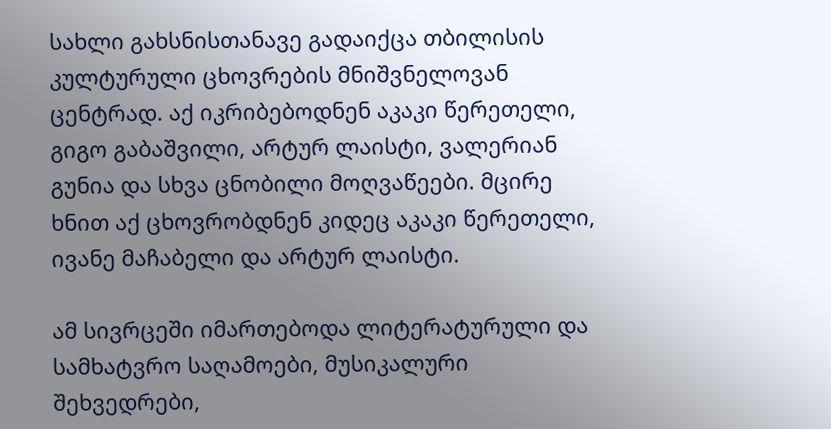სახლი გახსნისთანავე გადაიქცა თბილისის კულტურული ცხოვრების მნიშვნელოვან ცენტრად. აქ იკრიბებოდნენ აკაკი წერეთელი, გიგო გაბაშვილი, არტურ ლაისტი, ვალერიან გუნია და სხვა ცნობილი მოღვაწეები. მცირე ხნით აქ ცხოვრობდნენ კიდეც აკაკი წერეთელი, ივანე მაჩაბელი და არტურ ლაისტი.

ამ სივრცეში იმართებოდა ლიტერატურული და სამხატვრო საღამოები, მუსიკალური შეხვედრები,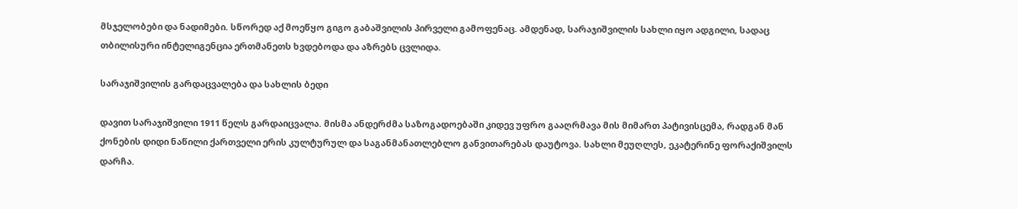მსჯელობები და ნადიმები. სწორედ აქ მოეწყო გიგო გაბაშვილის პირველი გამოფენაც. ამდენად, სარაჯიშვილის სახლი იყო ადგილი, სადაც თბილისური ინტელიგენცია ერთმანეთს ხვდებოდა და აზრებს ცვლიდა.

სარაჯიშვილის გარდაცვალება და სახლის ბედი

დავით სარაჯიშვილი 1911 წელს გარდაიცვალა. მისმა ანდერძმა საზოგადოებაში კიდევ უფრო გააღრმავა მის მიმართ პატივისცემა, რადგან მან ქონების დიდი ნაწილი ქართველი ერის კულტურულ და საგანმანათლებლო განვითარებას დაუტოვა. სახლი მეუღლეს, ეკატერინე ფორაქიშვილს დარჩა.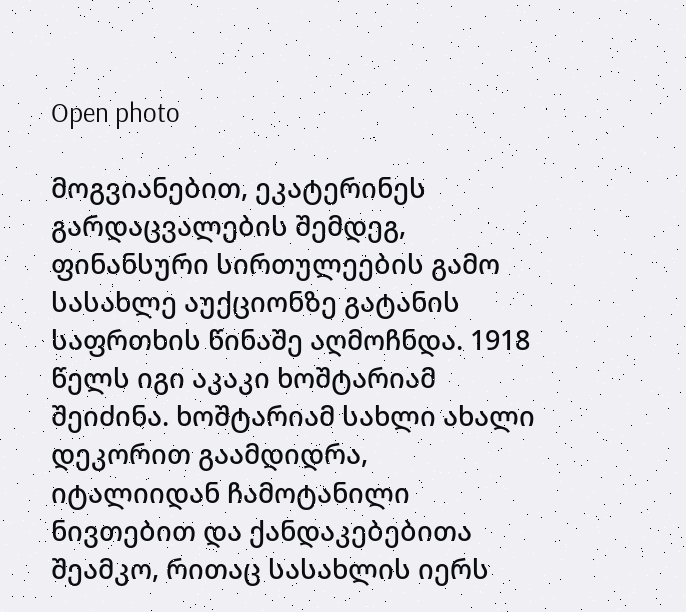Open photo

მოგვიანებით, ეკატერინეს გარდაცვალების შემდეგ, ფინანსური სირთულეების გამო სასახლე აუქციონზე გატანის საფრთხის წინაშე აღმოჩნდა. 1918 წელს იგი აკაკი ხოშტარიამ შეიძინა. ხოშტარიამ სახლი ახალი დეკორით გაამდიდრა, იტალიიდან ჩამოტანილი ნივთებით და ქანდაკებებითა შეამკო, რითაც სასახლის იერს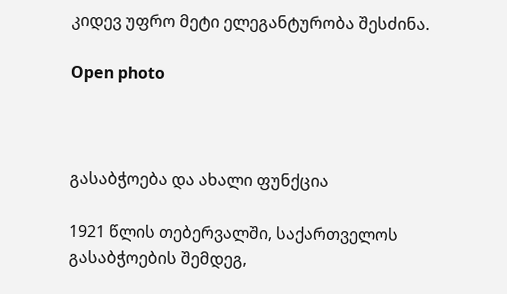კიდევ უფრო მეტი ელეგანტურობა შესძინა.

Open photo



გასაბჭოება და ახალი ფუნქცია

1921 წლის თებერვალში, საქართველოს გასაბჭოების შემდეგ,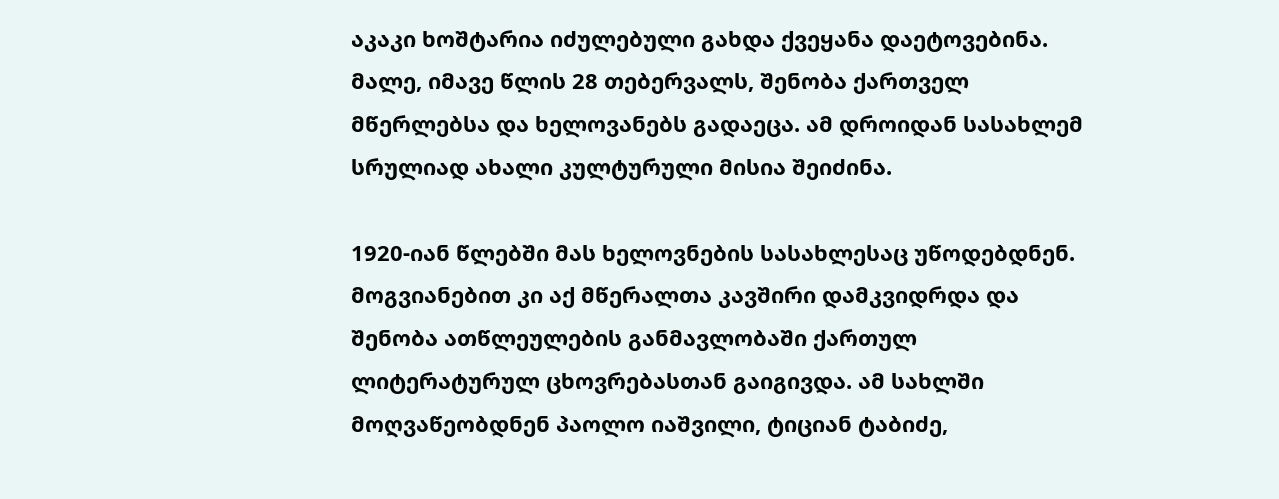აკაკი ხოშტარია იძულებული გახდა ქვეყანა დაეტოვებინა. მალე, იმავე წლის 28 თებერვალს, შენობა ქართველ მწერლებსა და ხელოვანებს გადაეცა. ამ დროიდან სასახლემ სრულიად ახალი კულტურული მისია შეიძინა.

1920-იან წლებში მას ხელოვნების სასახლესაც უწოდებდნენ. მოგვიანებით კი აქ მწერალთა კავშირი დამკვიდრდა და შენობა ათწლეულების განმავლობაში ქართულ ლიტერატურულ ცხოვრებასთან გაიგივდა. ამ სახლში მოღვაწეობდნენ პაოლო იაშვილი, ტიციან ტაბიძე,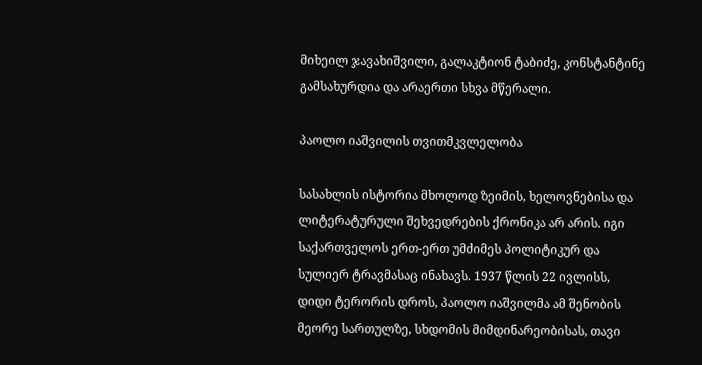მიხეილ ჯავახიშვილი, გალაკტიონ ტაბიძე, კონსტანტინე გამსახურდია და არაერთი სხვა მწერალი.

პაოლო იაშვილის თვითმკვლელობა

სასახლის ისტორია მხოლოდ ზეიმის, ხელოვნებისა და ლიტერატურული შეხვედრების ქრონიკა არ არის. იგი საქართველოს ერთ-ერთ უმძიმეს პოლიტიკურ და სულიერ ტრავმასაც ინახავს. 1937 წლის 22 ივლისს, დიდი ტერორის დროს, პაოლო იაშვილმა ამ შენობის მეორე სართულზე, სხდომის მიმდინარეობისას, თავი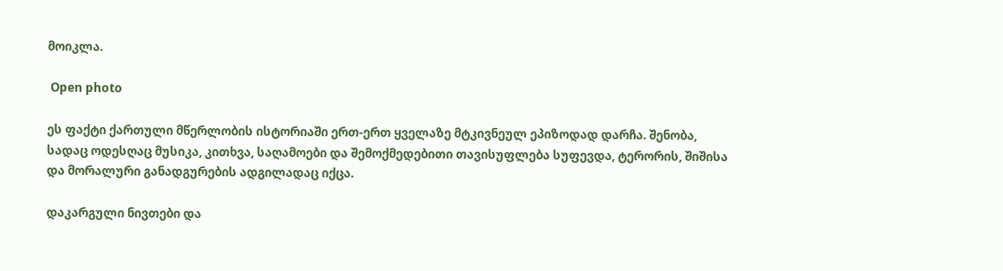მოიკლა.

 Open photo

ეს ფაქტი ქართული მწერლობის ისტორიაში ერთ-ერთ ყველაზე მტკივნეულ ეპიზოდად დარჩა. შენობა, სადაც ოდესღაც მუსიკა, კითხვა, საღამოები და შემოქმედებითი თავისუფლება სუფევდა, ტერორის, შიშისა და მორალური განადგურების ადგილადაც იქცა.

დაკარგული ნივთები და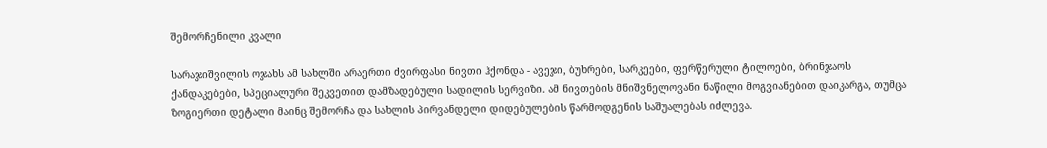შემორჩენილი კვალი

სარაჯიშვილის ოჯახს ამ სახლში არაერთი ძვირფასი ნივთი ჰქონდა - ავეჯი, ბუხრები, სარკეები, ფერწერული ტილოები, ბრინჯაოს ქანდაკებები, სპეციალური შეკვეთით დამზადებული სადილის სერვიზი. ამ ნივთების მნიშვნელოვანი ნაწილი მოგვიანებით დაიკარგა, თუმცა ზოგიერთი დეტალი მაინც შემორჩა და სახლის პირვანდელი დიდებულების წარმოდგენის საშუალებას იძლევა.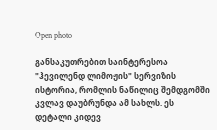Open photo

განსაკუთრებით საინტერესოა "ჰევილენდ ლიმოჟის" სერვიზის ისტორია, რომლის ნაწილიც შემდგომში კვლავ დაუბრუნდა ამ სახლს. ეს დეტალი კიდევ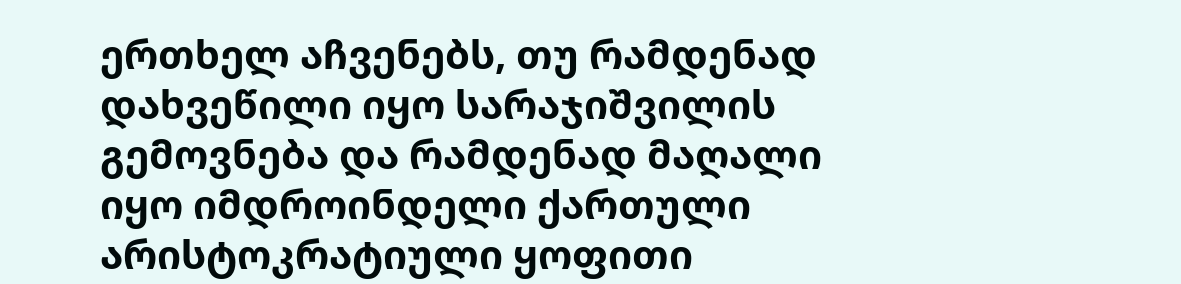ერთხელ აჩვენებს, თუ რამდენად დახვეწილი იყო სარაჯიშვილის გემოვნება და რამდენად მაღალი იყო იმდროინდელი ქართული არისტოკრატიული ყოფითი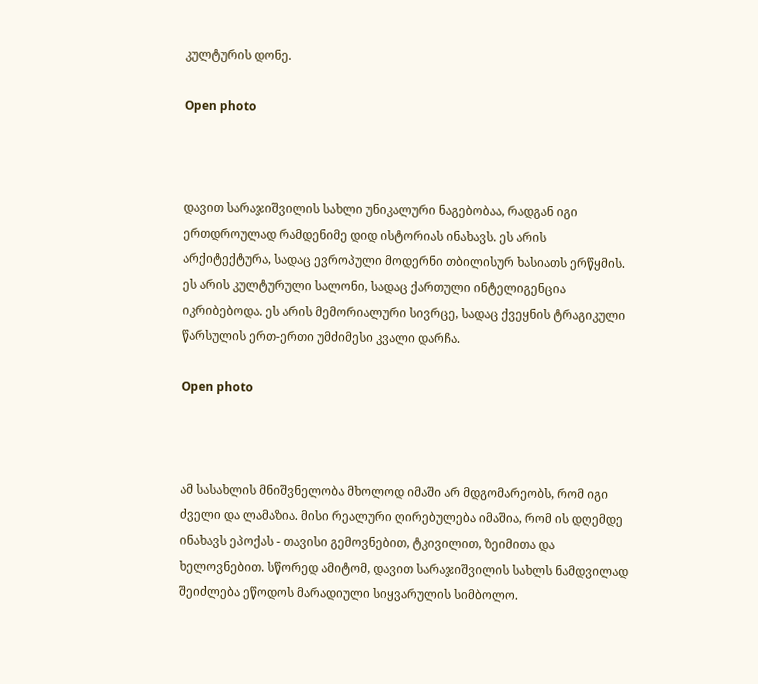კულტურის დონე.

Open photo



დავით სარაჯიშვილის სახლი უნიკალური ნაგებობაა, რადგან იგი ერთდროულად რამდენიმე დიდ ისტორიას ინახავს. ეს არის არქიტექტურა, სადაც ევროპული მოდერნი თბილისურ ხასიათს ერწყმის. ეს არის კულტურული სალონი, სადაც ქართული ინტელიგენცია იკრიბებოდა. ეს არის მემორიალური სივრცე, სადაც ქვეყნის ტრაგიკული წარსულის ერთ-ერთი უმძიმესი კვალი დარჩა.

Open photo



ამ სასახლის მნიშვნელობა მხოლოდ იმაში არ მდგომარეობს, რომ იგი ძველი და ლამაზია. მისი რეალური ღირებულება იმაშია, რომ ის დღემდე ინახავს ეპოქას - თავისი გემოვნებით, ტკივილით, ზეიმითა და ხელოვნებით. სწორედ ამიტომ, დავით სარაჯიშვილის სახლს ნამდვილად შეიძლება ეწოდოს მარადიული სიყვარულის სიმბოლო.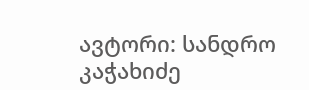ავტორი: სანდრო კაჭახიძე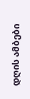დღის ამბები